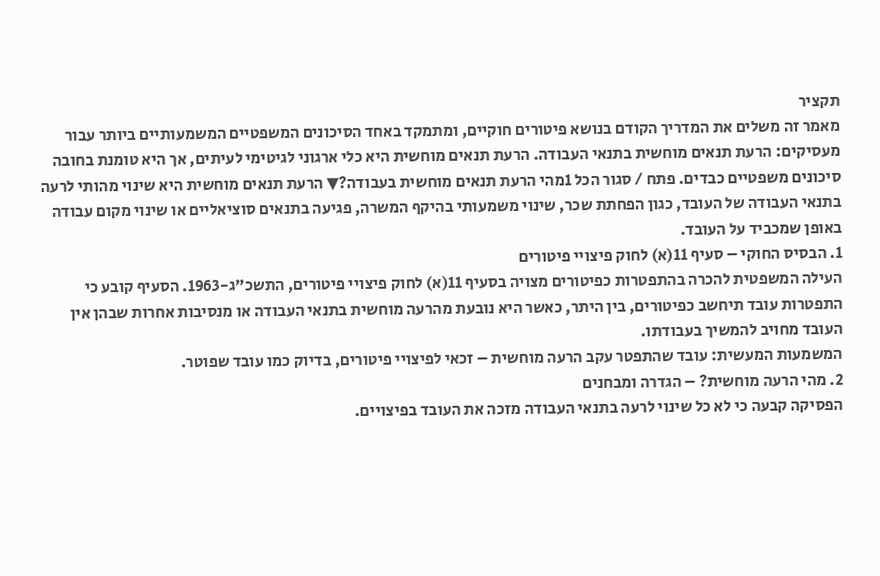תקציר
מאמר זה משלים את המדריך הקודם בנושא פיטורים חוקיים, ומתמקד באחד הסיכונים המשפטיים המשמעותיים ביותר עבור מעסיקים: הרעת תנאים מוחשית בתנאי העבודה. הרעת תנאים מוחשית היא כלי ארגוני לגיטימי לעיתים, אך היא טומנת בחובה סיכונים משפטיים כבדים. פתח / סגור הכל 1מהי הרעת תנאים מוחשית בעבודה?▼ הרעת תנאים מוחשית היא שינוי מהותי לרעה בתנאי העבודה של העובד, כגון הפחתת שכר, שינוי משמעותי בהיקף המשרה, פגיעה בתנאים סוציאליים או שינוי מקום עבודה באופן שמכביד על העובד.
1. הבסיס החוקי – סעיף 11(א) לחוק פיצויי פיטורים
העילה המשפטית להכרה בהתפטרות כפיטורים מצויה בסעיף 11(א) לחוק פיצויי פיטורים, התשכ"ג-1963. הסעיף קובע כי התפטרות עובד תיחשב כפיטורים, בין היתר, כאשר היא נובעת מהרעה מוחשית בתנאי העבודה או מנסיבות אחרות שבהן אין העובד מחויב להמשיך בעבודתו.
המשמעות המעשית: עובד שהתפטר עקב הרעה מוחשית – זכאי לפיצויי פיטורים, בדיוק כמו עובד שפוטר.
2. מהי הרעה מוחשית? – הגדרה ומבחנים
הפסיקה קבעה כי לא כל שינוי לרעה בתנאי העבודה מזכה את העובד בפיצויים.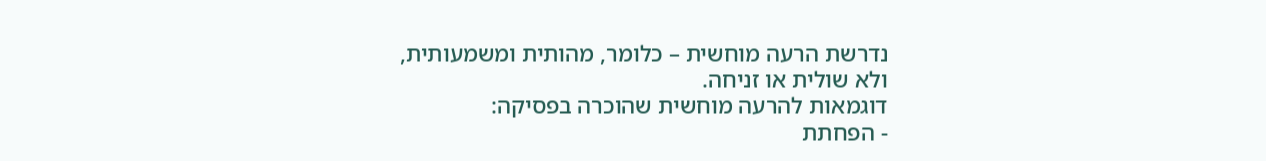נדרשת הרעה מוחשית – כלומר, מהותית ומשמעותית, ולא שולית או זניחה.
דוגמאות להרעה מוחשית שהוכרה בפסיקה:
- הפחתת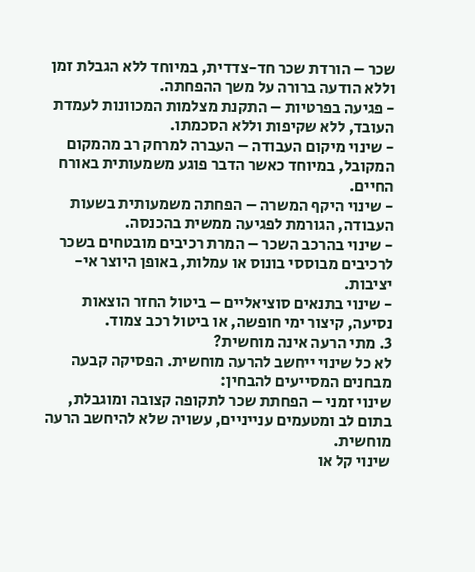שכר – הורדת שכר חד-צדדית, במיוחד ללא הגבלת זמן וללא הודעה ברורה על משך ההפחתה.
- פגיעה בפרטיות – התקנת מצלמות המכוונות לעמדת העובד, ללא שקיפות וללא הסכמתו.
- שינוי מיקום העבודה – העברה למרחק רב מהמקום המקובל, במיוחד כאשר הדבר פוגע משמעותית באורח החיים.
- שינוי היקף המשרה – הפחתה משמעותית בשעות העבודה, הגורמת לפגיעה ממשית בהכנסה.
- שינוי בהרכב השכר – המרת רכיבים מובטחים בשכר לרכיבים מבוססי בונוס או עמלות, באופן היוצר אי-יציבות.
- שינוי בתנאים סוציאליים – ביטול החזר הוצאות נסיעה, קיצור ימי חופשה, או ביטול רכב צמוד.
3. מתי הרעה אינה מוחשית?
לא כל שינוי ייחשב להרעה מוחשית. הפסיקה קבעה מבחנים המסייעים להבחין:
שינוי זמני – הפחתת שכר לתקופה קצובה ומוגבלת, בתום לב ומטעמים ענייניים, עשויה שלא להיחשב הרעה מוחשית.
שינוי קל או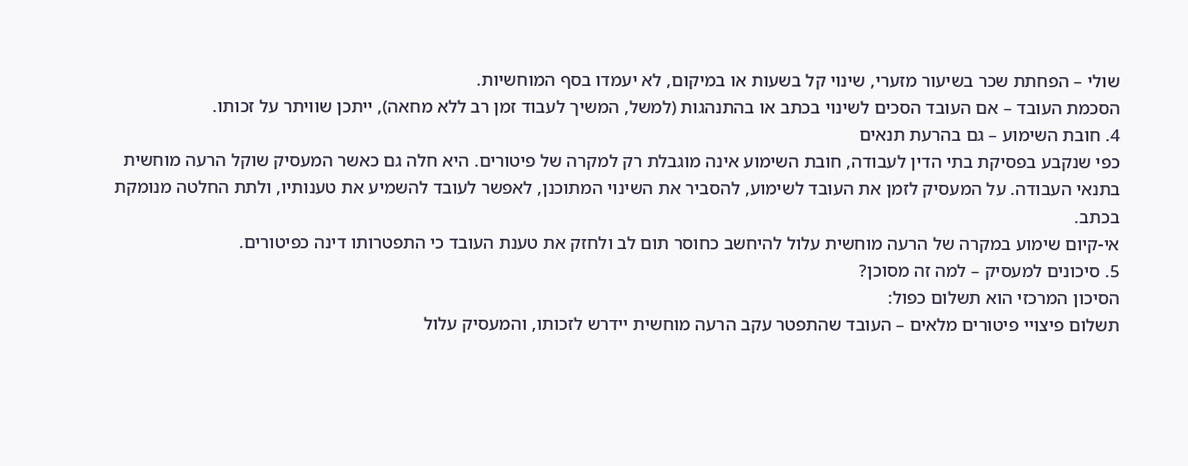שולי – הפחתת שכר בשיעור מזערי, שינוי קל בשעות או במיקום, לא יעמדו בסף המוחשיות.
הסכמת העובד – אם העובד הסכים לשינוי בכתב או בהתנהגות (למשל, המשיך לעבוד זמן רב ללא מחאה), ייתכן שוויתר על זכותו.
4. חובת השימוע – גם בהרעת תנאים
כפי שנקבע בפסיקת בתי הדין לעבודה, חובת השימוע אינה מוגבלת רק למקרה של פיטורים. היא חלה גם כאשר המעסיק שוקל הרעה מוחשית בתנאי העבודה. על המעסיק לזמן את העובד לשימוע, להסביר את השינוי המתוכנן, לאפשר לעובד להשמיע את טענותיו, ולתת החלטה מנומקת בכתב.
אי-קיום שימוע במקרה של הרעה מוחשית עלול להיחשב כחוסר תום לב ולחזק את טענת העובד כי התפטרותו דינה כפיטורים.
5. סיכונים למעסיק – למה זה מסוכן?
הסיכון המרכזי הוא תשלום כפול:
תשלום פיצויי פיטורים מלאים – העובד שהתפטר עקב הרעה מוחשית יידרש לזכותו, והמעסיק עלול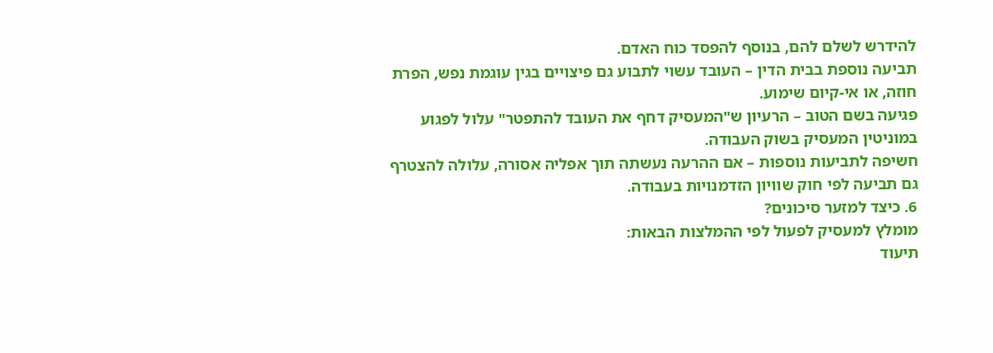להידרש לשלם להם, בנוסף להפסד כוח האדם.
תביעה נוספת בבית הדין – העובד עשוי לתבוע גם פיצויים בגין עוגמת נפש, הפרת חוזה, או אי-קיום שימוע.
פגיעה בשם הטוב – הרעיון ש"המעסיק דחף את העובד להתפטר" עלול לפגוע במוניטין המעסיק בשוק העבודה.
חשיפה לתביעות נוספות – אם ההרעה נעשתה תוך אפליה אסורה, עלולה להצטרף גם תביעה לפי חוק שוויון הזדמנויות בעבודה.
6. כיצד למזער סיכונים?
מומלץ למעסיק לפעול לפי ההמלצות הבאות:
תיעוד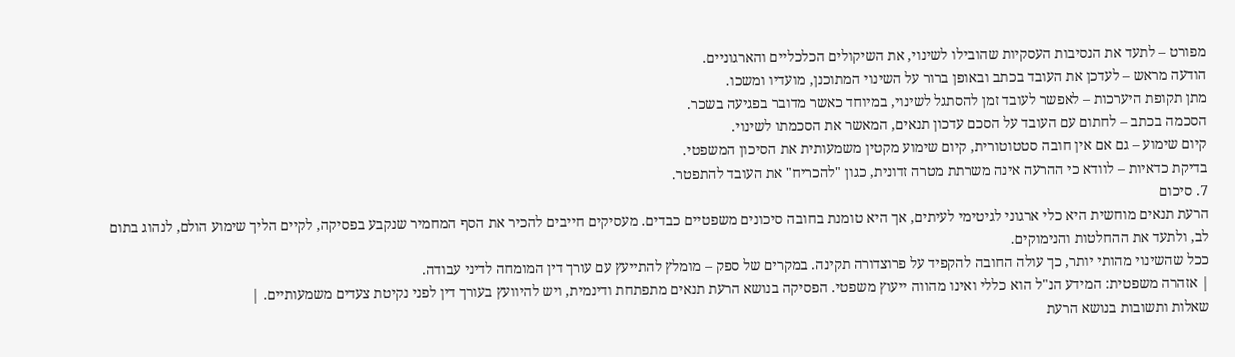מפורט – לתעד את הנסיבות העסקיות שהובילו לשינוי, את השיקולים הכלכליים והארגוניים.
הודעה מראש – לעדכן את העובד בכתב ובאופן ברור על השינוי המתוכנן, מועדיו ומשכו.
מתן תקופת היערכות – לאפשר לעובד זמן להסתגל לשינוי, במיוחד כאשר מדובר בפגיעה בשכר.
הסכמה בכתב – לחתום עם העובד על הסכם עדכון תנאים, המאשר את הסכמתו לשינוי.
קיום שימוע – גם אם אין חובה סטטוטורית, קיום שימוע מקטין משמעותית את הסיכון המשפטי.
בדיקת כדאיות – לוודא כי ההרעה אינה משרתת מטרה זדונית, כגון "להכריח" את העובד להתפטר.
7. סיכום
הרעת תנאים מוחשית היא כלי ארגוני לגיטימי לעיתים, אך היא טומנת בחובה סיכונים משפטיים כבדים. מעסיקים חייבים להכיר את הסף המחמיר שנקבע בפסיקה, לקיים הליך שימוע הולם, לנהוג בתום לב, ולתעד את ההחלטות והנימוקים.
ככל שהשינוי מהותי יותר, כך עולה החובה להקפיד על פרוצדורה תקינה. במקרים של ספק – מומלץ להתייעץ עם עורך דין המומחה לדיני עבודה.
| אזהרה משפטית: המידע הנ"ל הוא כללי ואינו מהווה ייעוץ משפטי. הפסיקה בנושא הרעת תנאים מתפתחת ודינמית, ויש להיוועץ בעורך דין לפני נקיטת צעדים משמעותיים. |
שאלות ותשובות בנושא הרעת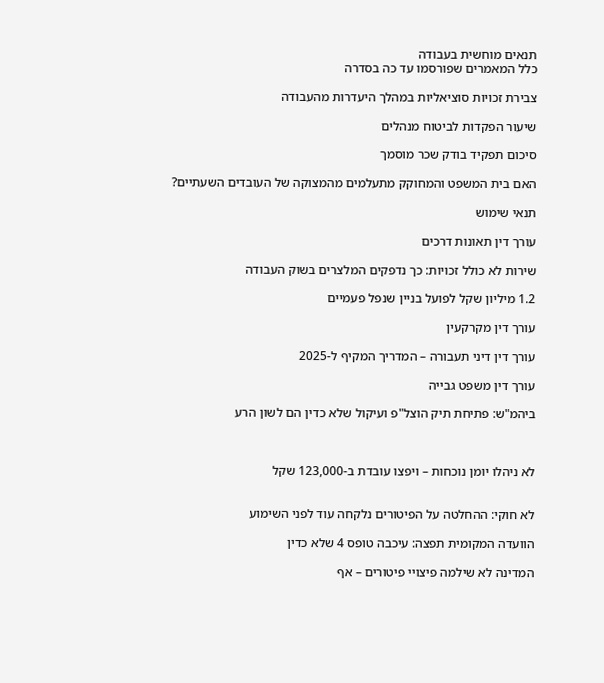תנאים מוחשית בעבודה
כלל המאמרים שפורסמו עד כה בסדרה

צבירת זכויות סוציאליות במהלך היעדרות מהעבודה

שיעור הפקדות לביטוח מנהלים

סיכום תפקיד בודק שכר מוסמך

האם בית המשפט והמחוקק מתעלמים מהמצוקה של העובדים השעתיים?

תנאי שימוש

עורך דין תאונות דרכים

שירות לא כולל זכויות: כך נדפקים המלצרים בשוק העבודה

1.2 מיליון שקל לפועל בניין שנפל פעמיים

עורך דין מקרקעין

עורך דין דיני תעבורה – המדריך המקיף ל‑2025

עורך דין משפט גבייה

ביהמ"ש: פתיחת תיק הוצל"פ ועיקול שלא כדין הם לשון הרע



לא ניהלו יומן נוכחות – ויפצו עובדת ב-123,000 שקל


לא חוקי: ההחלטה על הפיטורים נלקחה עוד לפני השימוע

הוועדה המקומית תפצה: עיכבה טופס 4 שלא כדין

המדינה לא שילמה פיצויי פיטורים – אף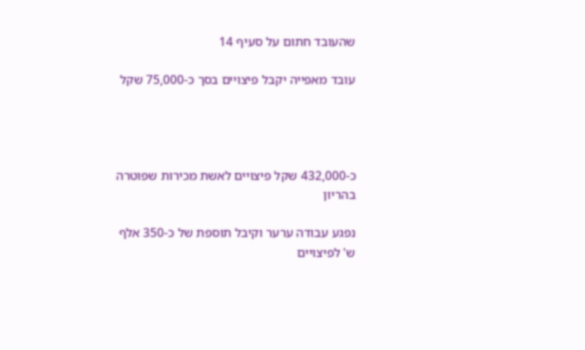שהעובד חתום על סעיף 14

עובד מאפייה יקבל פיצויים בסך כ-75,000 שקל




כ-432,000 שקל פיצויים לאשת מכירות שפוטרה בהריון

נפגע עבודה ערער וקיבל תוספת של כ-350 אלף ש' לפיצויים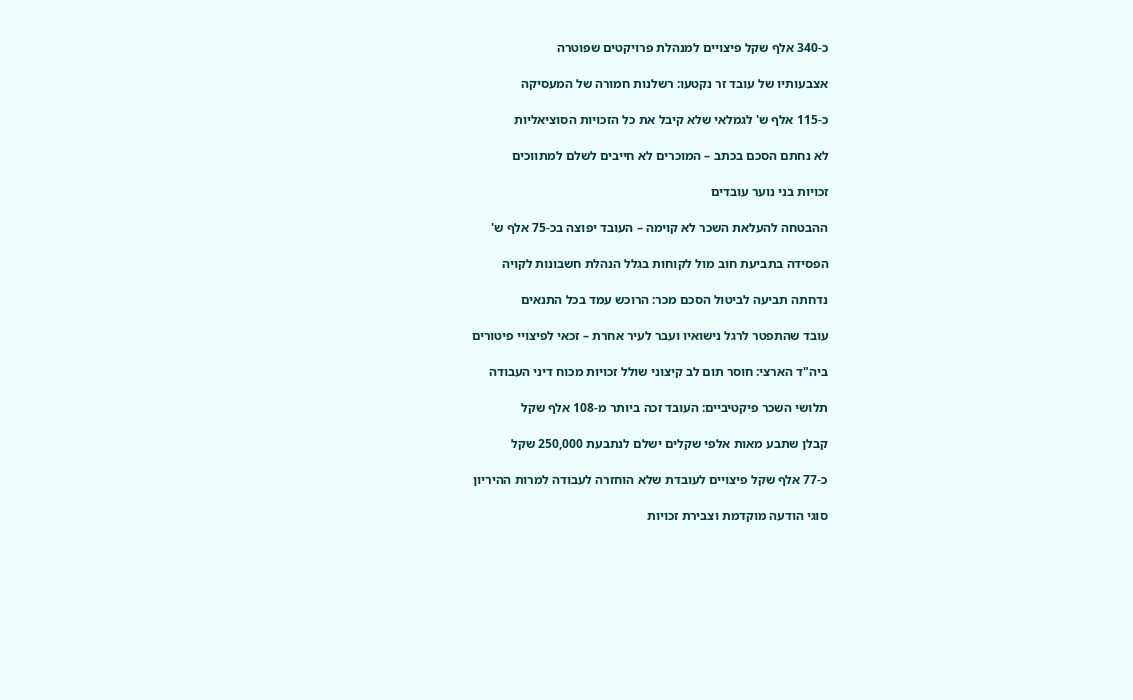כ-340 אלף שקל פיצויים למנהלת פרויקטים שפוטרה

אצבעותיו של עובד זר נקטעו: רשלנות חמורה של המעסיקה

כ-115 אלף ש' לגמלאי שלא קיבל את כל הזכויות הסוציאליות

לא נחתם הסכם בכתב – המוכרים לא חייבים לשלם למתווכים

זכויות בני נוער עובדים

ההבטחה להעלאת השכר לא קוימה – העובד יפוצה בכ-75 אלף ש'

הפסידה בתביעת חוב מול לקוחות בגלל הנהלת חשבונות לקויה

נדחתה תביעה לביטול הסכם מכר: הרוכש עמד בכל התנאים

עובד שהתפטר לרגל נישואיו ועבר לעיר אחרת – זכאי לפיצויי פיטורים

ביה"ד הארצי: חוסר תום לב קיצוני שולל זכויות מכוח דיני העבודה

תלושי השכר פיקטיביים: העובד זכה ביותר מ-108 אלף שקל

קבלן שתבע מאות אלפי שקלים ישלם לנתבעת 250,000 שקל

כ-77 אלף שקל פיצויים לעובדת שלא הוחזרה לעבודה למרות ההיריון

סוגי הודעה מוקדמת וצבירת זכויות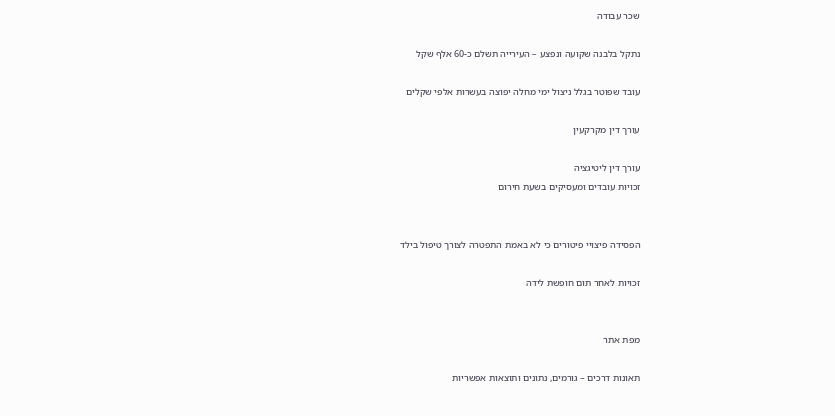שכר עבודה

נתקל בלבנה שקועה ונפצע – העירייה תשלם כ-60 אלף שקל

עובד שפוטר בגלל ניצול ימי מחלה יפוצה בעשרות אלפי שקלים

עורך דין מקרקעין

עורך דין ליטיגציה
זכויות עובדים ומעסיקים בשעת חירום


הפסידה פיצויי פיטורים כי לא באמת התפטרה לצורך טיפול בילד

זכויות לאחר תום חופשת לידה


מפת אתר

תאונות דרכים – גורמים, נתונים ותוצאות אפשריות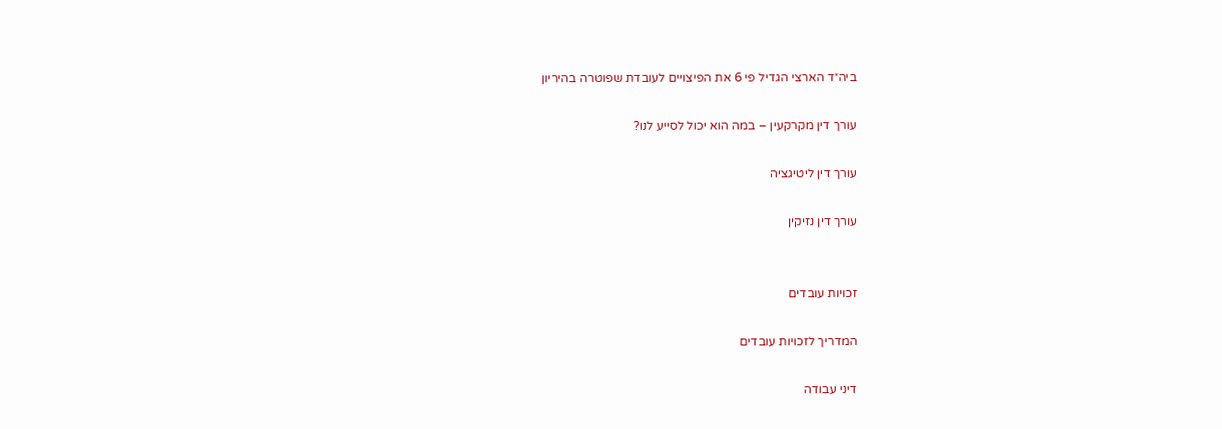ביה״ד הארצי הגדיל פי 6 את הפיצויים לעובדת שפוטרה בהיריון

עורך דין מקרקעין – במה הוא יכול לסייע לנו?

עורך דין ליטיגציה

עורך דין נזיקין


זכויות עובדים

המדריך לזכויות עובדים

דיני עבודה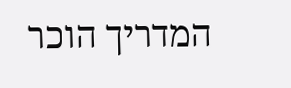המדריך הוכר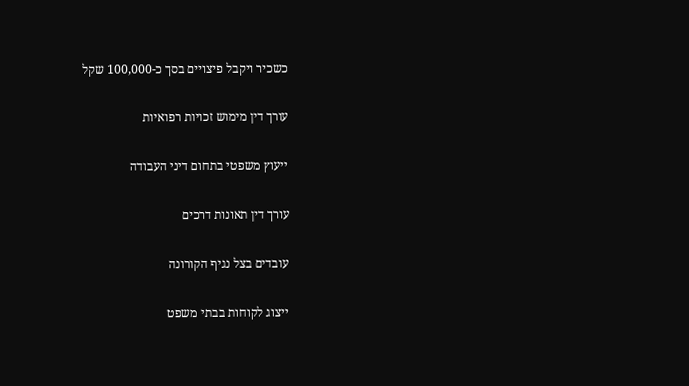כשכיר ויקבל פיצויים בסך כ-100,000 שקל

עורך דין מימוש זכויות רפואיות

ייעוץ משפטי בתחום דיני העבודה

עורך דין תאונות דרכים

עובדים בצל נגיף הקורונה

ייצוג לקוחות בבתי משפט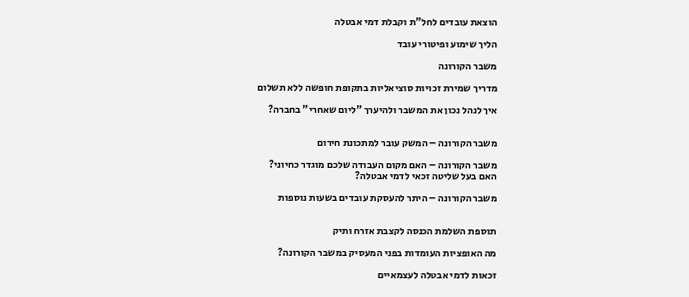הוצאת עובדים לחל"ת וקבלת דמי אבטלה

הליך שימוע ופיטורי עובד

משבר הקורונה

מדריך שמירת זכויות סוציאליות בתקופת חופשה ללא תשלום

איך לנהל נכון את המשבר ולהיערך "ליום שאחרי" בחברה?


משבר הקורונה – המשק עובר למתכונת חירום

משבר הקורונה – האם מקום העבודה שלכם מוגדר כחיוני?
האם בעל שליטה זכאי לדמי אבטלה?

משבר הקורונה – היתר להעסקת עובדים בשעות נוספות


תוספת השלמת הכנסה לקצבת אזרח ותיק

מה האופציות העומדות בפני המעסיק במשבר הקורונה?

זכאות לדמי אבטלה לעצמאיים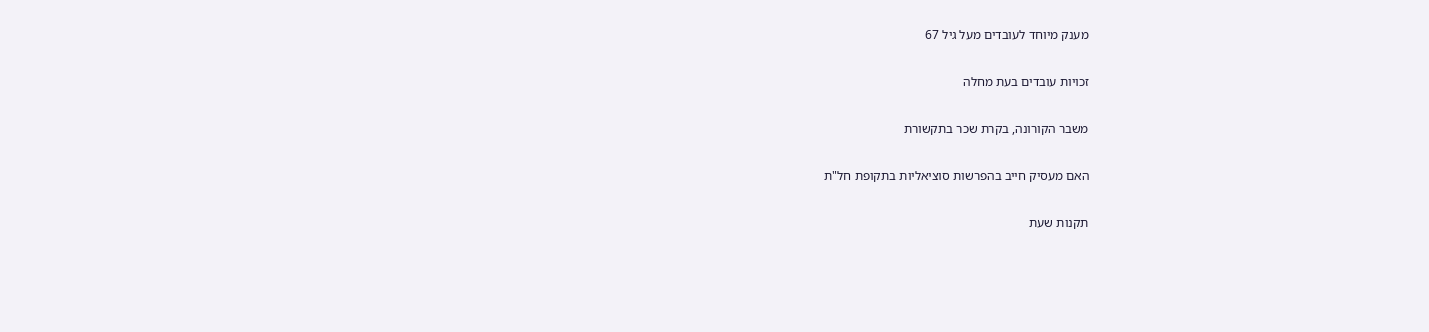מענק מיוחד לעובדים מעל גיל 67

זכויות עובדים בעת מחלה

משבר הקורונה, בקרת שכר בתקשורת

האם מעסיק חייב בהפרשות סוציאליות בתקופת חל"ת

תקנות שעת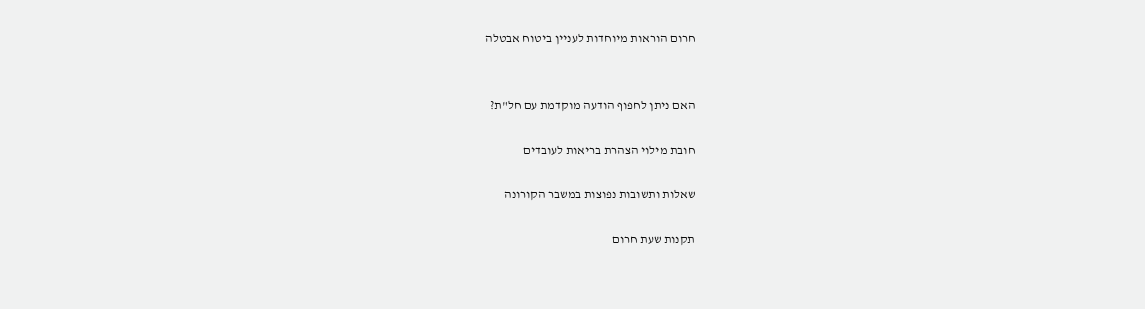חרום הוראות מיוחדות לעניין ביטוח אבטלה


האם ניתן לחפוף הודעה מוקדמת עם חל"ת?

חובת מילוי הצהרת בריאות לעובדים

שאלות ותשובות נפוצות במשבר הקורונה

תקנות שעת חרום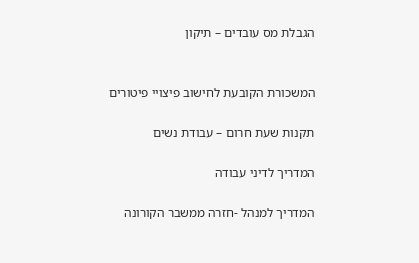הגבלת מס עובדים – תיקון


המשכורת הקובעת לחישוב פיצויי פיטורים

תקנות שעת חרום – עבודת נשים

המדריך לדיני עבודה

המדריך למנהל -חזרה ממשבר הקורונה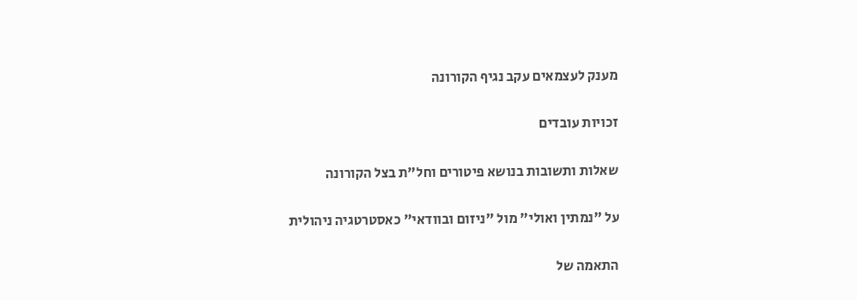מענק לעצמאים עקב נגיף הקורונה

זכויות עובדים

שאלות ותשובות בנושא פיטורים וחל"ת בצל הקורונה

על "נמתין ואולי" מול "ניזום ובוודאי" כאסטרטגיה ניהולית

התאמה של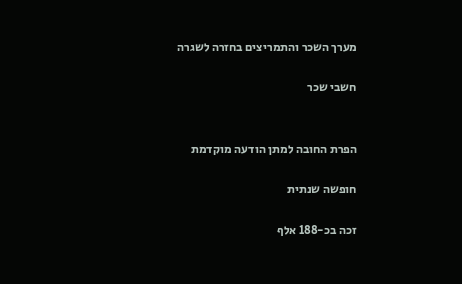מערך השכר והתמריצים בחזרה לשגרה

חשבי שכר


הפרת החובה למתן הודעה מוקדמת

חופשה שנתית

זכה בכ-188 אלף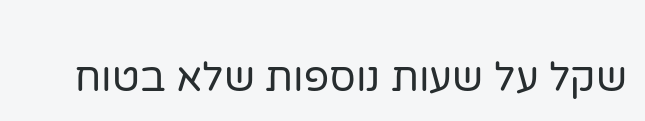שקל על שעות נוספות שלא בטוח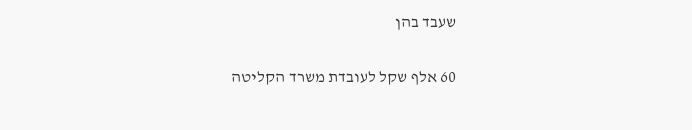שעבד בהן

60 אלף שקל לעובדת משרד הקליטה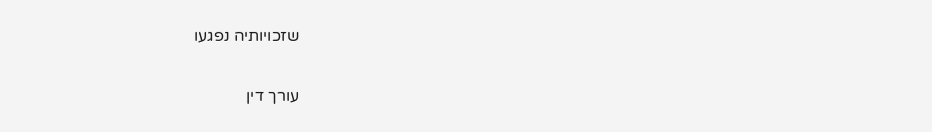שזכויותיה נפגעו

עורך דין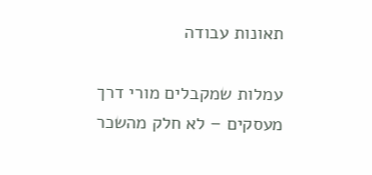תאונות עבודה

עמלות שמקבלים מורי דרך מעסקים – לא חלק מהשכר